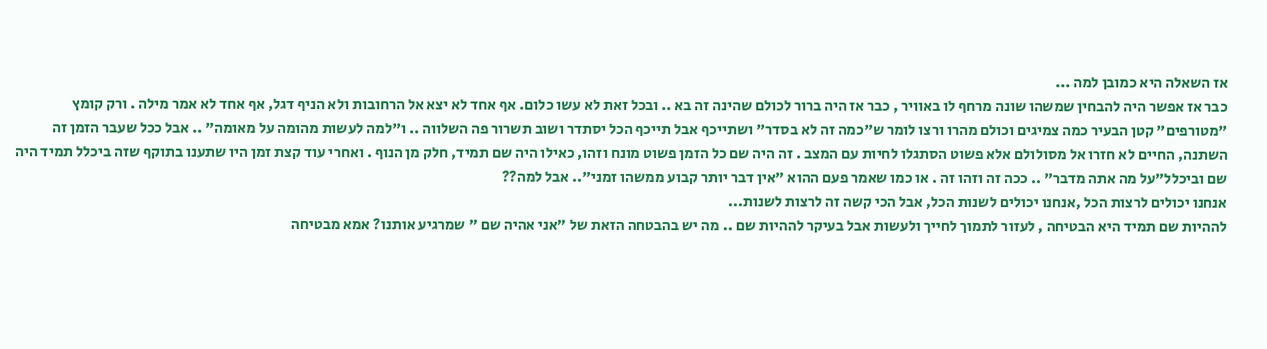אז השאלה היא כמובן למה ...
כבר אז אפשר היה להבחין שמשהו שונה מרחף לו באוויר , כבר אז היה ברור לכולם שהינה זה בא .. ובכל זאת לא עשו כלום. אף אחד לא יצא אל הרחובות ולא הניף דגל, אף אחד לא אמר מילה . ורק קומץ "מטורפים" קטן הבעיר כמה צמיגים וכולם מהרו ורצו לומר ש"כמה זה לא בסדר" ושתייכף אבל תייכף הכל יסתדר ושוב תשרור פה השלווה .. ו"למה לעשות מהומה על מאומה" .. אבל ככל שעבר הזמן זה השתנה, החיים לא חזרו אל מסולולם אלא פשוט הסתגלו לחיות עם המצב . זה היה שם כל הזמן פשוט מונח וזהו, כאילו היה שם תמיד, חלק מן הנוף . ואחרי עוד קצת זמן היו שתענו בתוקף שזה ביכלל תמיד היה שם וביכלל"על מה אתה מדבר" .. ככה זה וזהו זה . או כמו שאמר פעם ההוא "אין דבר יותר קבוע ממשהו זמני".. אבל למה??
אנחנו יכולים לרצות הכל ,אנחנו יכולים לשנות הכל, אבל הכי קשה זה לרצות לשנות...
לההיות שם תמיד היא הבטיחה , לעזור לתמוך לחייך ולעשות אבל בעיקר לההיות שם .. מה יש בהבטחה הזאת של "אני אהיה שם " שמרגיע אותנו? אמא מבטיחה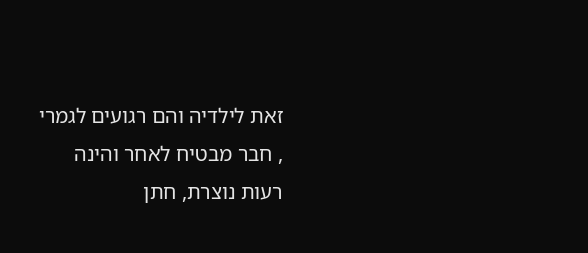זאת לילדיה והם רגועים לגמרי , חבר מבטיח לאחר והינה רעות נוצרת, חתן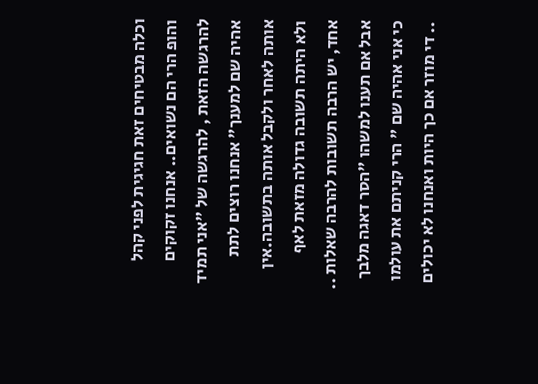וכלה מבטיחים זאת חגיגית לפני קהל והופ הרי הם נשואים.. אנחנו זקוקים להרגשה הזאת , להרגשה של "אני תמיד אהיה שם למענך" אנחנו רוצים לתת אותה לאחר ולקבל אותה בתשובה.אין ולא היתה תשובה גדולה מזאת לאף אחד, יש הרבה תשובות להרבה שאלות .. אבל אם תענו למשהו "הסר דאגה מלבך כי אני אהיה שם " הרי קניתם את עולמו .. די מוזר אם כך היות ואנחנו לא יכולים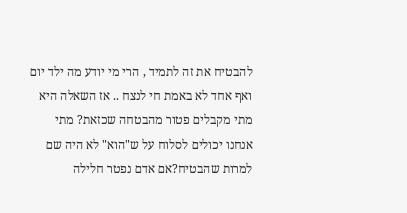להבטיח את זה לתמיד , הרי מי יודע מה ילד יום ואף אחד לא באמת חי לנצח .. אז השאלה היא מתי מקבלים פטור מהבטחה שכזאת? מתי אנחנו יכולים לסלוח על ש"הוא" לא היה שם למרות שהבטיח?אם אדם נפטר חלילה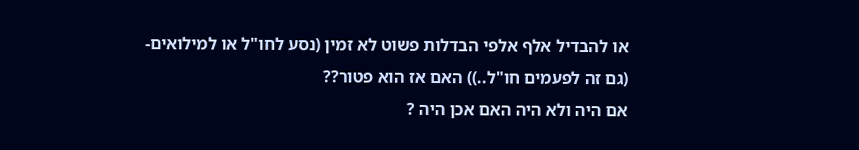או להבדיל אלף אלפי הבדלות פשוט לא זמין (נסע לחו"ל או למילואים- (גם זה לפעמים חו"ל..)) האם אז הוא פטור??
אם היה ולא היה האם אכן היה ?